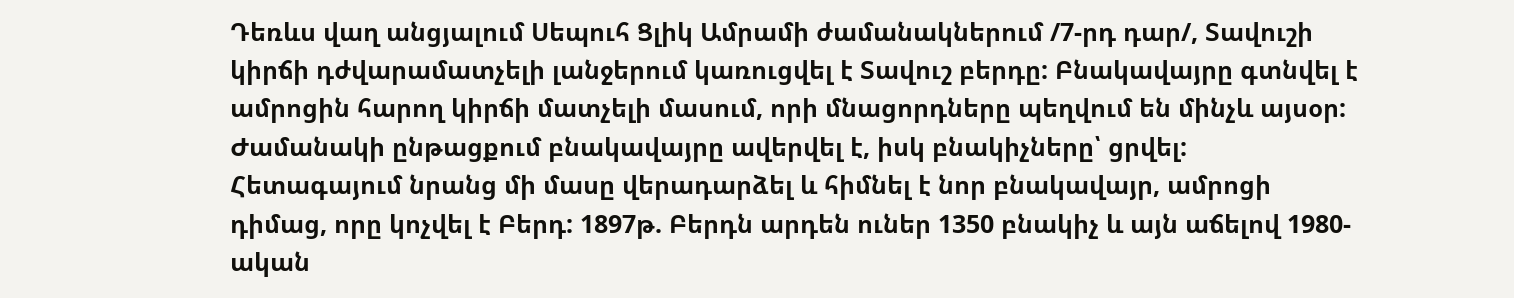Դեռևս վաղ անցյալում Սեպուհ Ցլիկ Ամրամի ժամանակներում /7-րդ դար/, Տավուշի կիրճի դժվարամատչելի լանջերում կառուցվել է Տավուշ բերդը: Բնակավայրը գտնվել է ամրոցին հարող կիրճի մատչելի մասում, որի մնացորդները պեղվում են մինչև այսօր: Ժամանակի ընթացքում բնակավայրը ավերվել է, իսկ բնակիչները՝ ցրվել:
Հետագայում նրանց մի մասը վերադարձել և հիմնել է նոր բնակավայր, ամրոցի դիմաց, որը կոչվել է Բերդ: 1897թ. Բերդն արդեն ուներ 1350 բնակիչ և այն աճելով 1980-ական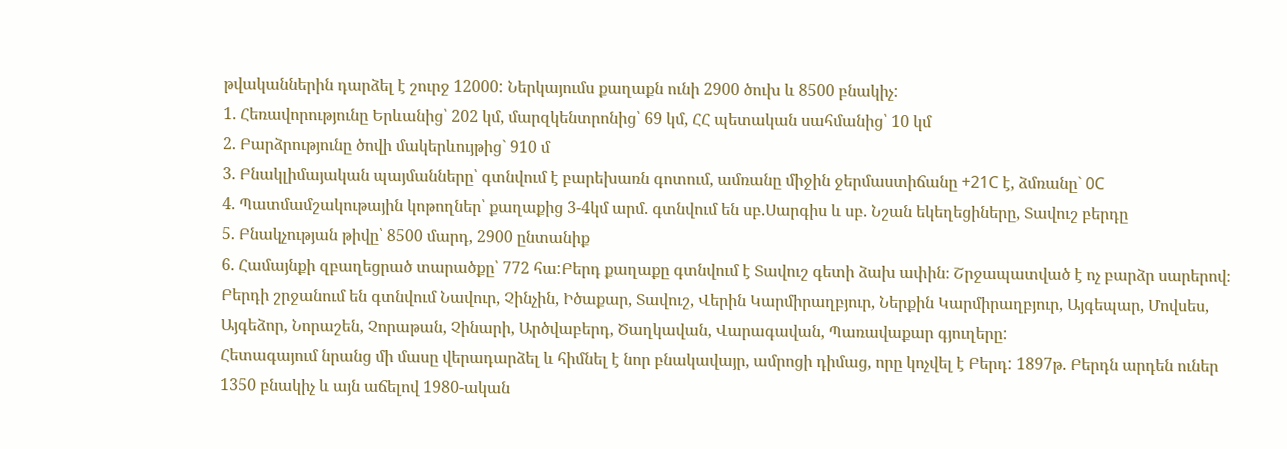թվականներին դարձել է շուրջ 12000: Ներկայումս քաղաքն ունի 2900 ծուխ և 8500 բնակիչ:
1. Հեռավորությունը Երևանից՝ 202 կմ, մարզկենտրոնից՝ 69 կմ, ՀՀ պետական սահմանից՝ 10 կմ
2. Բարձրությունը ծովի մակերևույթից` 910 մ
3. Բնակլիմայական պայմանները՝ գտնվում է բարեխառն գոտում, ամռանը միջին ջերմաստիճանը +21C է, ձմռանը` 0C
4. Պատմամշակութային կոթողներ՝ քաղաքից 3-4կմ արմ. գտնվում են սբ.Սարգիս և սբ. Նշան եկեղեցիները, Տավուշ բերդը
5. Բնակչության թիվը՝ 8500 մարդ, 2900 ընտանիք
6. Համայնքի զբաղեցրած տարածքը՝ 772 հա:Բերդ քաղաքը գտնվում է Տավուշ գետի ձախ ափին։ Շրջապատված է ոչ բարձր սարերով։ Բերդի շրջանում են գտնվում Նավուր, Չինչին, Իծաքար, Տավուշ, Վերին Կարմիրաղբյուր, Ներքին Կարմիրաղբյուր, Այգեպար, Մովսես, Այգեձոր, Նորաշեն, Չորաթան, Չինարի, Արծվաբերդ, Ծաղկավան, Վարագավան, Պառավաքար գյուղերը:
Հետագայում նրանց մի մասը վերադարձել և հիմնել է նոր բնակավայր, ամրոցի դիմաց, որը կոչվել է Բերդ: 1897թ. Բերդն արդեն ուներ 1350 բնակիչ և այն աճելով 1980-ական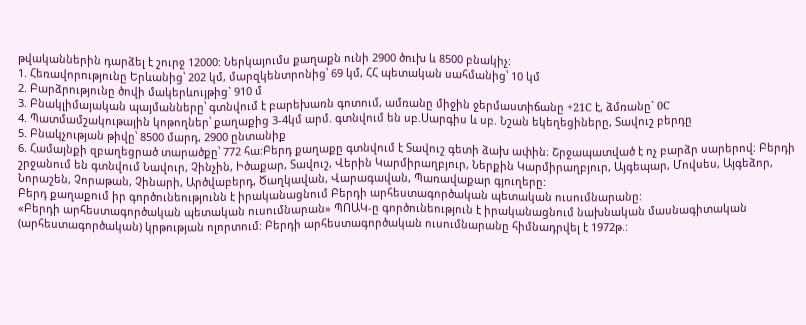թվականներին դարձել է շուրջ 12000: Ներկայումս քաղաքն ունի 2900 ծուխ և 8500 բնակիչ:
1. Հեռավորությունը Երևանից՝ 202 կմ, մարզկենտրոնից՝ 69 կմ, ՀՀ պետական սահմանից՝ 10 կմ
2. Բարձրությունը ծովի մակերևույթից` 910 մ
3. Բնակլիմայական պայմանները՝ գտնվում է բարեխառն գոտում, ամռանը միջին ջերմաստիճանը +21C է, ձմռանը` 0C
4. Պատմամշակութային կոթողներ՝ քաղաքից 3-4կմ արմ. գտնվում են սբ.Սարգիս և սբ. Նշան եկեղեցիները, Տավուշ բերդը
5. Բնակչության թիվը՝ 8500 մարդ, 2900 ընտանիք
6. Համայնքի զբաղեցրած տարածքը՝ 772 հա:Բերդ քաղաքը գտնվում է Տավուշ գետի ձախ ափին։ Շրջապատված է ոչ բարձր սարերով։ Բերդի շրջանում են գտնվում Նավուր, Չինչին, Իծաքար, Տավուշ, Վերին Կարմիրաղբյուր, Ներքին Կարմիրաղբյուր, Այգեպար, Մովսես, Այգեձոր, Նորաշեն, Չորաթան, Չինարի, Արծվաբերդ, Ծաղկավան, Վարագավան, Պառավաքար գյուղերը:
Բերդ քաղաքում իր գործունեությունն է իրականացնում Բերդի արհեստագործական պետական ուսումնարանը:
«Բերդի արհեստագործական պետական ուսումնարան» ՊՈԱԿ-ը գործունեություն է իրականացնում նախնական մասնագիտական (արհեստագործական) կրթության ոլորտում: Բերդի արհեստագործական ուսումնարանը հիմնադրվել է 1972թ.: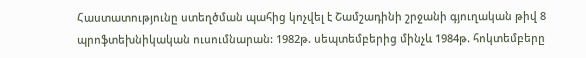Հաստատությունը ստեղծման պահից կոչվել է Շամշադինի շրջանի գյուղական թիվ 8 պրոֆտեխնիկական ուսումնարան: 1982թ. սեպտեմբերից մինչև 1984թ. հոկտեմբերը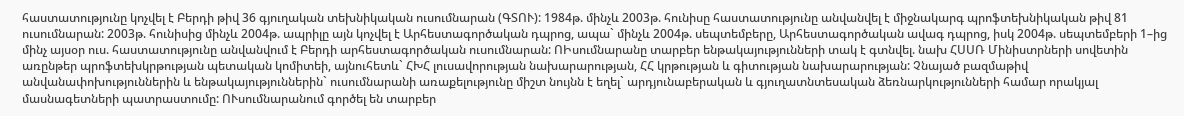հաստատությունը կոչվել է Բերդի թիվ 36 գյուղական տեխնիկական ուսումնարան (ԳՏՈՒ): 1984թ. մինչև 2003թ. հունիսը հաստատությունը անվանվել է միջնակարգ պրոֆտեխնիկական թիվ 81 ուսումնարան: 2003թ. հունիսից մինչև 2004թ. ապրիլը այն կոչվել է Արհեստագործական դպրոց, ապա` մինչև 2004թ. սեպտեմբերը, Արհեստագործական ավագ դպրոց, իսկ 2004թ. սեպտեմբերի 1–ից մինչ այսօր ուս. հաստատությունը անվանվում է Բերդի արհեստագործական ուսումնարան: ՈԻսումնարանը տարբեր ենթակայությունների տակ է գտնվել. նախ ՀՍՍՌ Մինիստրների սովետին առընթեր պրոֆտեխկրթության պետական կոմիտեի, այնուհետև` ՀԽՀ լուսավորության նախարարության, ՀՀ կրթության և գիտության նախարարության: Չնայած բազմաթիվ անվանափոխություններին և ենթակայություններին` ուսումնարանի առաքելությունը միշտ նույնն է եղել` արդյունաբերական և գյուղատնտեսական ձեռնարկությունների համար որակյալ մասնագետների պատրաստումը: ՈՒսումնարանում գործել են տարբեր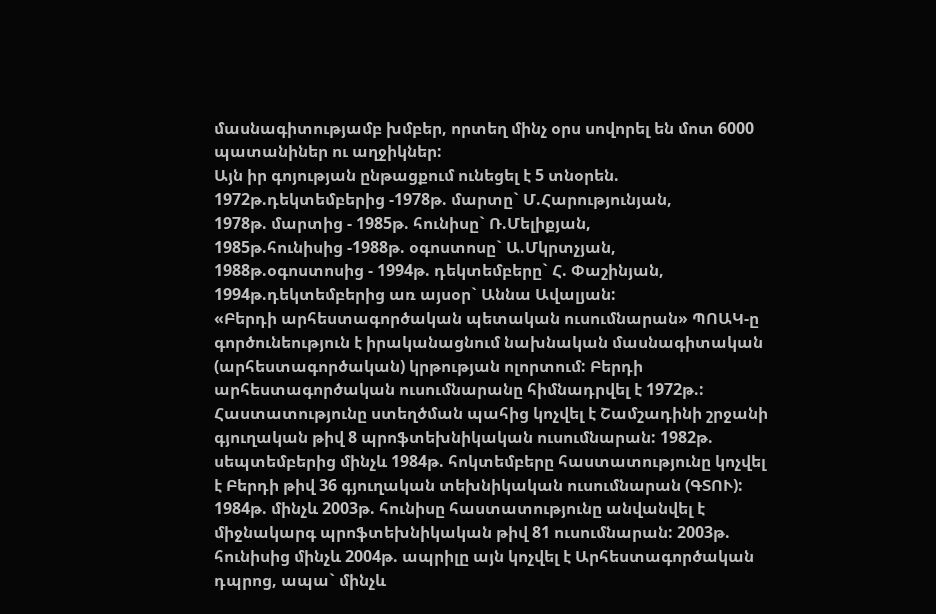մասնագիտությամբ խմբեր, որտեղ մինչ օրս սովորել են մոտ 6000 պատանիներ ու աղջիկներ:
Այն իր գոյության ընթացքում ունեցել է 5 տնօրեն.
1972թ.դեկտեմբերից -1978թ. մարտը` Մ.Հարությունյան,
1978թ. մարտից - 1985թ. հունիսը` Ռ.Մելիքյան,
1985թ.հունիսից -1988թ. օգոստոսը` Ա.Մկրտչյան,
1988թ.օգոստոսից - 1994թ. դեկտեմբերը` Հ. Փաշինյան,
1994թ.դեկտեմբերից առ այսօր` Աննա Ավալյան:
«Բերդի արհեստագործական պետական ուսումնարան» ՊՈԱԿ-ը գործունեություն է իրականացնում նախնական մասնագիտական (արհեստագործական) կրթության ոլորտում: Բերդի արհեստագործական ուսումնարանը հիմնադրվել է 1972թ.: Հաստատությունը ստեղծման պահից կոչվել է Շամշադինի շրջանի գյուղական թիվ 8 պրոֆտեխնիկական ուսումնարան: 1982թ. սեպտեմբերից մինչև 1984թ. հոկտեմբերը հաստատությունը կոչվել է Բերդի թիվ 36 գյուղական տեխնիկական ուսումնարան (ԳՏՈՒ): 1984թ. մինչև 2003թ. հունիսը հաստատությունը անվանվել է միջնակարգ պրոֆտեխնիկական թիվ 81 ուսումնարան: 2003թ. հունիսից մինչև 2004թ. ապրիլը այն կոչվել է Արհեստագործական դպրոց, ապա` մինչև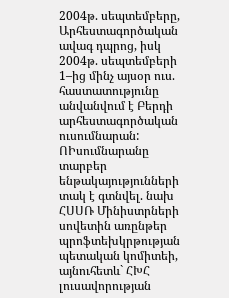2004թ. սեպտեմբերը, Արհեստագործական ավագ դպրոց, իսկ 2004թ. սեպտեմբերի 1–ից մինչ այսօր ուս. հաստատությունը անվանվում է Բերդի արհեստագործական ուսումնարան: ՈԻսումնարանը տարբեր ենթակայությունների տակ է գտնվել. նախ ՀՍՍՌ Մինիստրների սովետին առընթեր պրոֆտեխկրթության պետական կոմիտեի, այնուհետև` ՀԽՀ լուսավորության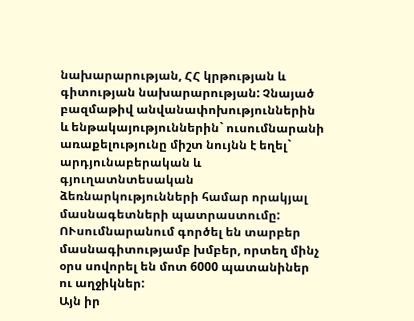նախարարության, ՀՀ կրթության և գիտության նախարարության: Չնայած բազմաթիվ անվանափոխություններին և ենթակայություններին` ուսումնարանի առաքելությունը միշտ նույնն է եղել` արդյունաբերական և գյուղատնտեսական ձեռնարկությունների համար որակյալ մասնագետների պատրաստումը: ՈՒսումնարանում գործել են տարբեր մասնագիտությամբ խմբեր, որտեղ մինչ օրս սովորել են մոտ 6000 պատանիներ ու աղջիկներ:
Այն իր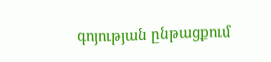գոյության ընթացքում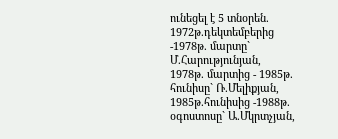ունեցել է 5 տնօրեն.
1972թ.դեկտեմբերից -1978թ. մարտը` Մ.Հարությունյան,
1978թ. մարտից - 1985թ. հունիսը` Ռ.Մելիքյան,
1985թ.հունիսից -1988թ. օգոստոսը` Ա.Մկրտչյան,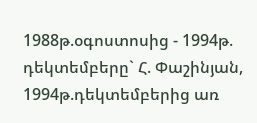1988թ.օգոստոսից - 1994թ. դեկտեմբերը` Հ. Փաշինյան,
1994թ.դեկտեմբերից առ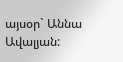այսօր` Աննա Ավալյան: